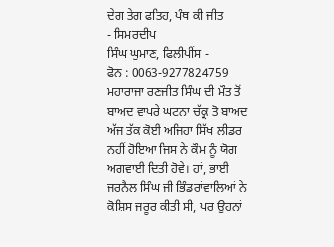ਦੇਗ ਤੇਗ ਫਤਿਹ, ਪੰਥ ਕੀ ਜੀਤ
- ਸਿਮਰਦੀਪ
ਸਿੰਘ ਘੁਮਾਣ, ਫਿਲੀਪੀਂਸ -
ਫੋਨ : 0063-9277824759
ਮਹਾਰਾਜਾ ਰਣਜੀਤ ਸਿੰਘ ਦੀ ਮੌਤ ਤੋਂ ਬਾਅਦ ਵਾਪਰੇ ਘਟਨਾ ਚੱਕ੍ਰ ਤੋ ਬਾਅਦ ਅੱਜ ਤੱਕ ਕੋਈ ਅਜਿਹਾ ਸਿੱਖ ਲੀਡਰ ਨਹੀਂ ਹੋਇਆ ਜਿਸ ਨੇ ਕੌਮ ਨੂੰ ਯੋਗ ਅਗਵਾਈ ਦਿਤੀ ਹੋਵੇ। ਹਾਂ, ਭਾਈ ਜਰਨੈਲ ਸਿੰਘ ਜੀ ਭਿੰਡਰਾਂਵਾਲਿਆਂ ਨੇ ਕੋਸ਼ਿਸ ਜਰੂਰ ਕੀਤੀ ਸੀ, ਪਰ ਉਹਨਾਂ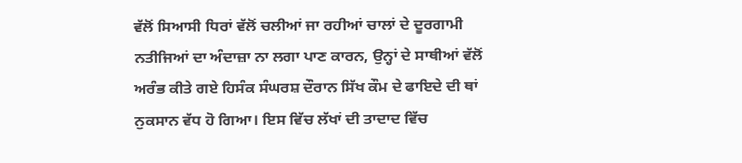ਵੱਲੋਂ ਸਿਆਸੀ ਧਿਰਾਂ ਵੱਲੋਂ ਚਲੀਆਂ ਜਾ ਰਹੀਆਂ ਚਾਲਾਂ ਦੇ ਦੂਰਗਾਮੀ ਨਤੀਜਿਆਂ ਦਾ ਅੰਦਾਜ਼ਾ ਨਾ ਲਗਾ ਪਾਣ ਕਾਰਨ, ਉਨ੍ਹਾਂ ਦੇ ਸਾਥੀਆਂ ਵੱਲੋਂ ਅਰੰਭ ਕੀਤੇ ਗਏ ਹਿਸੰਕ ਸੰਘਰਸ਼ ਦੌਰਾਨ ਸਿੱਖ ਕੌਮ ਦੇ ਫਾਇਦੇ ਦੀ ਥਾਂ ਨੁਕਸਾਨ ਵੱਧ ਹੋ ਗਿਆ। ਇਸ ਵਿੱਚ ਲੱਖਾਂ ਦੀ ਤਾਦਾਦ ਵਿੱਚ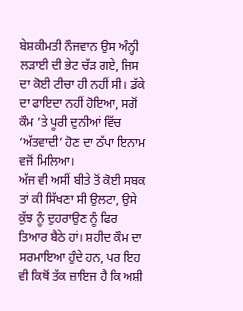ਬੇਸ਼ਕੀਮਤੀ ਨੌਜਵਾਨ ਉਸ ਅੰਨ੍ਹੀ ਲੜਾਈ ਦੀ ਭੇਟ ਚੱੜ ਗਏ, ਜਿਸ ਦਾ ਕੋਈ ਟੀਚਾ ਹੀ ਨਹੀਂ ਸੀ। ਡੱਕੇ ਦਾ ਫਾਇਦਾ ਨਹੀਂ ਹੋਇਆ, ਸਗੋਂ ਕੌਮ ’ਤੇ ਪੂਰੀ ਦੁਨੀਆਂ ਵਿੱਚ ‘ਅੱਤਵਾਦੀ’ ਹੋਣ ਦਾ ਠੱਪਾ ਇਨਾਮ ਵਜੋਂ ਮਿਲਿਆ।
ਅੱਜ ਵੀ ਅਸੀਂ ਬੀਤੇ ਤੋਂ ਕੋਈ ਸਬਕ ਤਾਂ ਕੀ ਸਿੱਖਣਾ ਸੀ ਉਲਟਾ, ਉਸੇ ਕੁੱਝ ਨੂੰ ਦੁਹਰਾਉਣ ਨੂੰ ਫਿਰ ਤਿਆਰ ਬੈਠੇ ਹਾਂ। ਸ਼ਹੀਦ ਕੌਮ ਦਾ ਸਰਮਾਇਆ ਹੁੰਦੇ ਹਨ, ਪਰ ਇਹ ਵੀ ਕਿਥੋਂ ਤੱਕ ਜ਼ਾਇਜ ਹੈ ਕਿ ਅਸ਼ੀ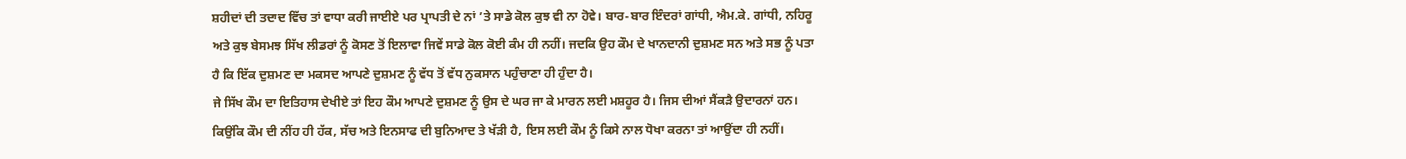ਸ਼ਹੀਦਾਂ ਦੀ ਤਦਾਦ ਵਿੱਚ ਤਾਂ ਵਾਧਾ ਕਰੀ ਜਾਈਏ ਪਰ ਪ੍ਰਾਪਤੀ ਦੇ ਨਾਂ ’ਤੇ ਸਾਡੇ ਕੋਲ ਕੁਝ ਵੀ ਨਾ ਹੋਵੇ। ਬਾਰ-ਬਾਰ ਇੰਦਰਾਂ ਗਾਂਧੀ, ਐਮ.ਕੇ. ਗਾਂਧੀ, ਨਹਿਰੂ ਅਤੇ ਕੁਝ ਬੇਸਮਝ ਸਿੱਖ ਲੀਡਰਾਂ ਨੂੰ ਕੋਸਣ ਤੋਂ ਇਲਾਵਾ ਜਿਵੇਂ ਸਾਡੇ ਕੋਲ ਕੋਈ ਕੰਮ ਹੀ ਨਹੀਂ। ਜਦਕਿ ਉਹ ਕੌਮ ਦੇ ਖਾਨਦਾਨੀ ਦੁਸ਼ਮਣ ਸਨ ਅਤੇ ਸਭ ਨੂੰ ਪਤਾ ਹੈ ਕਿ ਇੱਕ ਦੁਸ਼ਮਣ ਦਾ ਮਕਸਦ ਆਪਣੇ ਦੁਸ਼ਮਣ ਨੂੰ ਵੱਧ ਤੋਂ ਵੱਧ ਨੁਕਸਾਨ ਪਹੁੰਚਾਣਾ ਹੀ ਹੁੰਦਾ ਹੈ।
ਜੇ ਸਿੱਖ ਕੌਮ ਦਾ ਇਤਿਹਾਸ ਦੇਖੀਏ ਤਾਂ ਇਹ ਕੌਮ ਆਪਣੇ ਦੁਸ਼ਮਣ ਨੂੰ ਉਸ ਦੇ ਘਰ ਜਾ ਕੇ ਮਾਰਨ ਲਈ ਮਸ਼ਹੂਰ ਹੈ। ਜਿਸ ਦੀਆਂ ਸੈਂਕੜੈ ਉਦਾਰਨਾਂ ਹਨ। ਕਿਉਂਕਿ ਕੌਮ ਦੀ ਨੀਂਹ ਹੀ ਹੱਕ, ਸੱਚ ਅਤੇ ਇਨਸਾਫ ਦੀ ਬੁਨਿਆਦ ਤੇ ਖੱੜੀ ਹੈ, ਇਸ ਲਈ ਕੌਮ ਨੂੰ ਕਿਸੇ ਨਾਲ ਧੋਖਾ ਕਰਨਾ ਤਾਂ ਆਉਂਦਾ ਹੀ ਨਹੀਂ।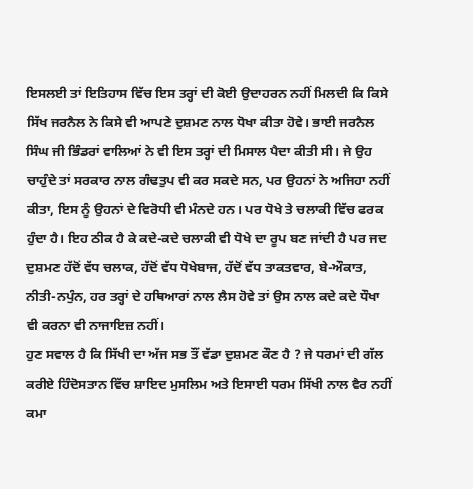ਇਸਲਈ ਤਾਂ ਇਤਿਹਾਸ ਵਿੱਚ ਇਸ ਤਰ੍ਹਾਂ ਦੀ ਕੋਈ ਉਦਾਹਰਨ ਨਹੀਂ ਮਿਲਦੀ ਕਿ ਕਿਸੇ ਸਿੱਖ ਜਰਨੈਲ ਨੇ ਕਿਸੇ ਵੀ ਆਪਣੇ ਦੁਸ਼ਮਣ ਨਾਲ ਧੋਖਾ ਕੀਤਾ ਹੋਵੇ। ਭਾਈ ਜਰਨੈਲ ਸਿੰਘ ਜੀ ਭਿੰਡਰਾਂ ਵਾਲਿਆਂ ਨੇ ਵੀ ਇਸ ਤਰ੍ਹਾਂ ਦੀ ਮਿਸਾਲ ਪੈਦਾ ਕੀਤੀ ਸੀ। ਜੇ ਉਹ ਚਾਹੁੰਦੇ ਤਾਂ ਸਰਕਾਰ ਨਾਲ ਗੰਢਤੁਪ ਵੀ ਕਰ ਸਕਦੇ ਸਨ, ਪਰ ਉਹਨਾਂ ਨੇ ਅਜਿਹਾ ਨਹੀਂ ਕੀਤਾ, ਇਸ ਨੂੰ ਉਹਨਾਂ ਦੇ ਵਿਰੋਧੀ ਵੀ ਮੰਨਦੇ ਹਨ। ਪਰ ਧੋਖੇ ਤੇ ਚਲਾਕੀ ਵਿੱਚ ਫਰਕ ਹੁੰਦਾ ਹੈ। ਇਹ ਠੀਕ ਹੈ ਕੇ ਕਦੇ-ਕਦੇ ਚਲਾਕੀ ਵੀ ਧੋਖੇ ਦਾ ਰੂਪ ਬਣ ਜਾਂਦੀ ਹੈ ਪਰ ਜਦ ਦੁਸ਼ਮਣ ਹੱਦੋਂ ਵੱਧ ਚਲਾਕ, ਹੱਦੋਂ ਵੱਧ ਧੋਖੇਬਾਜ, ਹੱਦੋਂ ਵੱਧ ਤਾਕਤਵਾਰ, ਬੇ-ਔਕਾਤ, ਨੀਤੀ-ਨਪੁੰਨ, ਹਰ ਤਰ੍ਹਾਂ ਦੇ ਹਥਿਆਰਾਂ ਨਾਲ ਲੈਸ ਹੋਵੇ ਤਾਂ ਉਸ ਨਾਲ ਕਦੇ ਕਦੇ ਧੌਖਾ ਵੀ ਕਰਨਾ ਵੀ ਨਾਜਾਇਜ਼ ਨਹੀਂ।
ਹੁਣ ਸਵਾਲ ਹੈ ਕਿ ਸਿੱਖੀ ਦਾ ਅੱਜ ਸਭ ਤੌਂ ਵੱਡਾ ਦੁਸ਼ਮਣ ਕੌਣ ਹੈ ? ਜੇ ਧਰਮਾਂ ਦੀ ਗੱਲ ਕਰੀਏ ਹਿੰਦੋਸਤਾਨ ਵਿੱਚ ਸ਼ਾਇਦ ਮੁਸਲਿਮ ਅਤੇ ਇਸਾਈ ਧਰਮ ਸਿੱਖੀ ਨਾਲ ਵੈਰ ਨਹੀਂ ਕਮਾ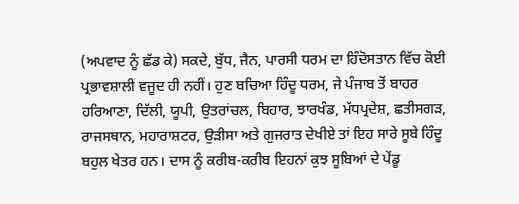(ਅਪਵਾਦ ਨੂੰ ਛੱਡ ਕੇ) ਸਕਦੇ, ਬੁੱਧ, ਜੈਨ, ਪਾਰਸੀ ਧਰਮ ਦਾ ਹਿੰਦੋਸਤਾਨ ਵਿੱਚ ਕੋਈ ਪ੍ਰਭਾਵਸ਼ਾਲੀ ਵਜੂਦ ਹੀ ਨਹੀਂ। ਹੁਣ ਬਚਿਆ ਹਿੰਦੂ ਧਰਮ, ਜੇ ਪੰਜਾਬ ਤੋਂ ਬਾਹਰ ਹਰਿਆਣਾ, ਦਿੱਲੀ, ਯੂਪੀ, ਉਤਰਾਂਚਲ, ਬਿਹਾਰ, ਝਾਰਖੰਡ, ਮੱਧਪ੍ਰਦੇਸ਼, ਛਤੀਸਗੜ, ਰਾਜਸਥਾਨ, ਮਹਾਰਾਸ਼ਟਰ, ਉੜੀਸਾ ਅਤੇ ਗੁਜਰਾਤ ਦੇਖੀਏ ਤਾਂ ਇਹ ਸਾਰੇ ਸੂਬੇ ਹਿੰਦੂ ਬਹੁਲ ਖੇਤਰ ਹਨ। ਦਾਸ ਨੂੰ ਕਰੀਬ-ਕਰੀਬ ਇਹਨਾਂ ਕੁਝ ਸੂਬਿਆਂ ਦੇ ਪੇਂਡੂ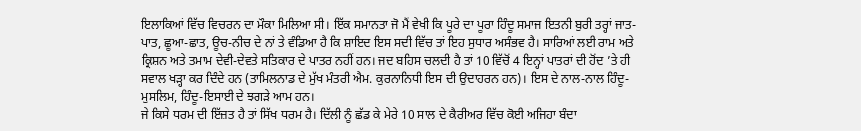ਇਲਾਕਿਆਂ ਵਿੱਚ ਵਿਚਰਨ ਦਾ ਮੌਕਾ ਮਿਲਿਆ ਸੀ। ਇੱਕ ਸਮਾਨਤਾ ਜੋ ਮੈਂ ਵੇਖੀ ਕਿ ਪੂਰੇ ਦਾ ਪੂਰਾ ਹਿੰਦੂ ਸਮਾਜ ਇਤਨੀ ਬੁਰੀ ਤਰ੍ਹਾਂ ਜਾਤ-ਪਾਤ, ਛੂਆ-ਛਾਤ, ਊਚ-ਨੀਚ ਦੇ ਨਾਂ ਤੇ ਵੰਡਿਆ ਹੈ ਕਿ ਸ਼ਾਇਦ ਇਸ ਸਦੀ ਵਿੱਚ ਤਾਂ ਇਹ ਸੁਧਾਰ ਅਸੰਭਵ ਹੈ। ਸਾਰਿਆਂ ਲਈ ਰਾਮ ਅਤੇ ਕ੍ਰਿਸ਼ਨ ਅਤੇ ਤਮਾਮ ਦੇਵੀ-ਦੇਵਤੇ ਸਤਿਕਾਰ ਦੇ ਪਾਤਰ ਨਹੀਂ ਹਨ। ਜਦ ਬਹਿਸ ਚਲਦੀ ਹੈ ਤਾਂ 10 ਵਿੱਚੋਂ 4 ਇਨ੍ਹਾਂ ਪਾਤਰਾਂ ਦੀ ਹੋਂਦ ’ਤੇ ਹੀ ਸਵਾਲ ਖੜ੍ਹਾ ਕਰ ਦਿੰਦੇ ਹਨ (ਤਾਮਿਲਨਾਡ ਦੇ ਮੁੱਖ ਮੰਤਰੀ ਐਮ. ਕੁਰਨਾਨਿਧੀ ਇਸ ਦੀ ਉਦਾਹਰਨ ਹਨ)। ਇਸ ਦੇ ਨਾਲ-ਨਾਲ ਹਿੰਦੂ-ਮੁਸਲਿਮ, ਹਿੰਦੂ-ਇਸਾਈ ਦੇ ਝਗੜੇ ਆਮ ਹਨ।
ਜੇ ਕਿਸੇ ਧਰਮ ਦੀ ਇੱਜ਼ਤ ਹੈ ਤਾਂ ਸਿੱਖ ਧਰਮ ਹੈ। ਦਿੱਲੀ ਨੂੰ ਛੱਡ ਕੇ ਮੇਰੇ 10 ਸਾਲ ਦੇ ਕੈਰੀਅਰ ਵਿੱਚ ਕੋਈ ਅਜਿਹਾ ਬੰਦਾ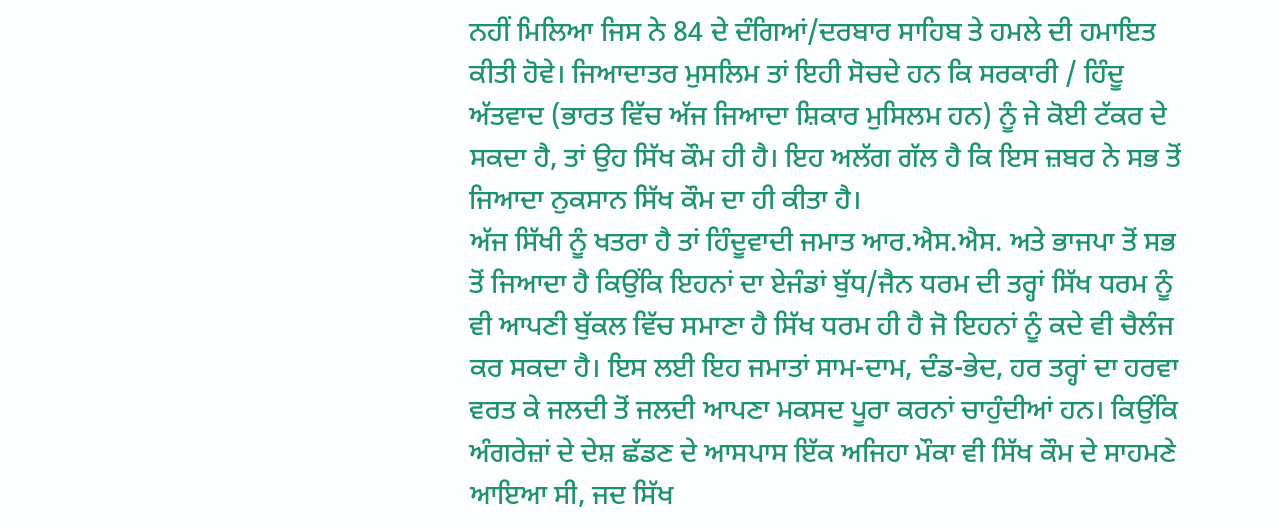ਨਹੀਂ ਮਿਲਿਆ ਜਿਸ ਨੇ 84 ਦੇ ਦੰਗਿਆਂ/ਦਰਬਾਰ ਸਾਹਿਬ ਤੇ ਹਮਲੇ ਦੀ ਹਮਾਇਤ ਕੀਤੀ ਹੋਵੇ। ਜਿਆਦਾਤਰ ਮੁਸਲਿਮ ਤਾਂ ਇਹੀ ਸੋਚਦੇ ਹਨ ਕਿ ਸਰਕਾਰੀ / ਹਿੰਦੂ ਅੱਤਵਾਦ (ਭਾਰਤ ਵਿੱਚ ਅੱਜ ਜਿਆਦਾ ਸ਼ਿਕਾਰ ਮੁਸਿਲਮ ਹਨ) ਨੂੰ ਜੇ ਕੋਈ ਟੱਕਰ ਦੇ ਸਕਦਾ ਹੈ, ਤਾਂ ਉਹ ਸਿੱਖ ਕੌਮ ਹੀ ਹੈ। ਇਹ ਅਲੱਗ ਗੱਲ ਹੈ ਕਿ ਇਸ ਜ਼ਬਰ ਨੇ ਸਭ ਤੋਂ ਜਿਆਦਾ ਨੁਕਸਾਨ ਸਿੱਖ ਕੌਮ ਦਾ ਹੀ ਕੀਤਾ ਹੈ।
ਅੱਜ ਸਿੱਖੀ ਨੂੰ ਖਤਰਾ ਹੈ ਤਾਂ ਹਿੰਦੂਵਾਦੀ ਜਮਾਤ ਆਰ.ਐਸ.ਐਸ. ਅਤੇ ਭਾਜਪਾ ਤੋਂ ਸਭ ਤੋਂ ਜਿਆਦਾ ਹੈ ਕਿਉਂਕਿ ਇਹਨਾਂ ਦਾ ਏਜੰਡਾਂ ਬੁੱਧ/ਜੈਨ ਧਰਮ ਦੀ ਤਰ੍ਹਾਂ ਸਿੱਖ ਧਰਮ ਨੂੰ ਵੀ ਆਪਣੀ ਬੁੱਕਲ ਵਿੱਚ ਸਮਾਣਾ ਹੈ ਸਿੱਖ ਧਰਮ ਹੀ ਹੈ ਜੋ ਇਹਨਾਂ ਨੂੰ ਕਦੇ ਵੀ ਚੈਲੰਜ ਕਰ ਸਕਦਾ ਹੈ। ਇਸ ਲਈ ਇਹ ਜਮਾਤਾਂ ਸਾਮ-ਦਾਮ, ਦੰਡ-ਭੇਦ, ਹਰ ਤਰ੍ਹਾਂ ਦਾ ਹਰਵਾ ਵਰਤ ਕੇ ਜਲਦੀ ਤੋਂ ਜਲਦੀ ਆਪਣਾ ਮਕਸਦ ਪੂਰਾ ਕਰਨਾਂ ਚਾਹੁੰਦੀਆਂ ਹਨ। ਕਿਉਂਕਿ ਅੰਗਰੇਜ਼ਾਂ ਦੇ ਦੇਸ਼ ਛੱਡਣ ਦੇ ਆਸਪਾਸ ਇੱਕ ਅਜਿਹਾ ਮੌਕਾ ਵੀ ਸਿੱਖ ਕੌਮ ਦੇ ਸਾਹਮਣੇ ਆਇਆ ਸੀ, ਜਦ ਸਿੱਖ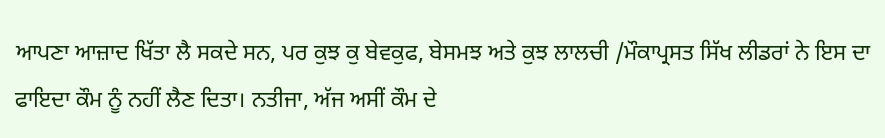ਆਪਣਾ ਆਜ਼ਾਦ ਖਿੱਤਾ ਲੈ ਸਕਦੇ ਸਨ, ਪਰ ਕੁਝ ਕੁ ਬੇਵਕੁਫ, ਬੇਸਮਝ ਅਤੇ ਕੁਝ ਲਾਲਚੀ /ਮੌਕਾਪ੍ਰਸਤ ਸਿੱਖ ਲੀਡਰਾਂ ਨੇ ਇਸ ਦਾ ਫਾਇਦਾ ਕੌਮ ਨੂੰ ਨਹੀਂ ਲੈਣ ਦਿਤਾ। ਨਤੀਜਾ, ਅੱਜ ਅਸੀਂ ਕੌਮ ਦੇ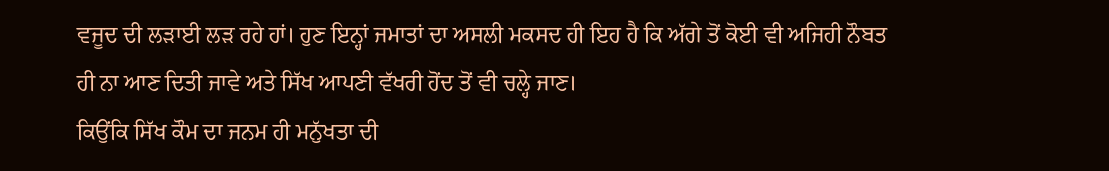ਵਜੂਦ ਦੀ ਲੜਾਈ ਲੜ ਰਹੇ ਹਾਂ। ਹੁਣ ਇਨ੍ਹਾਂ ਜਮਾਤਾਂ ਦਾ ਅਸਲੀ ਮਕਸਦ ਹੀ ਇਹ ਹੈ ਕਿ ਅੱਗੇ ਤੋਂ ਕੋਈ ਵੀ ਅਜਿਹੀ ਨੌਬਤ ਹੀ ਨਾ ਆਣ ਦਿਤੀ ਜਾਵੇ ਅਤੇ ਸਿੱਖ ਆਪਣੀ ਵੱਖਰੀ ਹੋਂਦ ਤੋਂ ਵੀ ਚਲ੍ਹੇ ਜਾਣ।
ਕਿਉਂਕਿ ਸਿੱਖ ਕੌਮ ਦਾ ਜਨਮ ਹੀ ਮਨੁੱਖਤਾ ਦੀ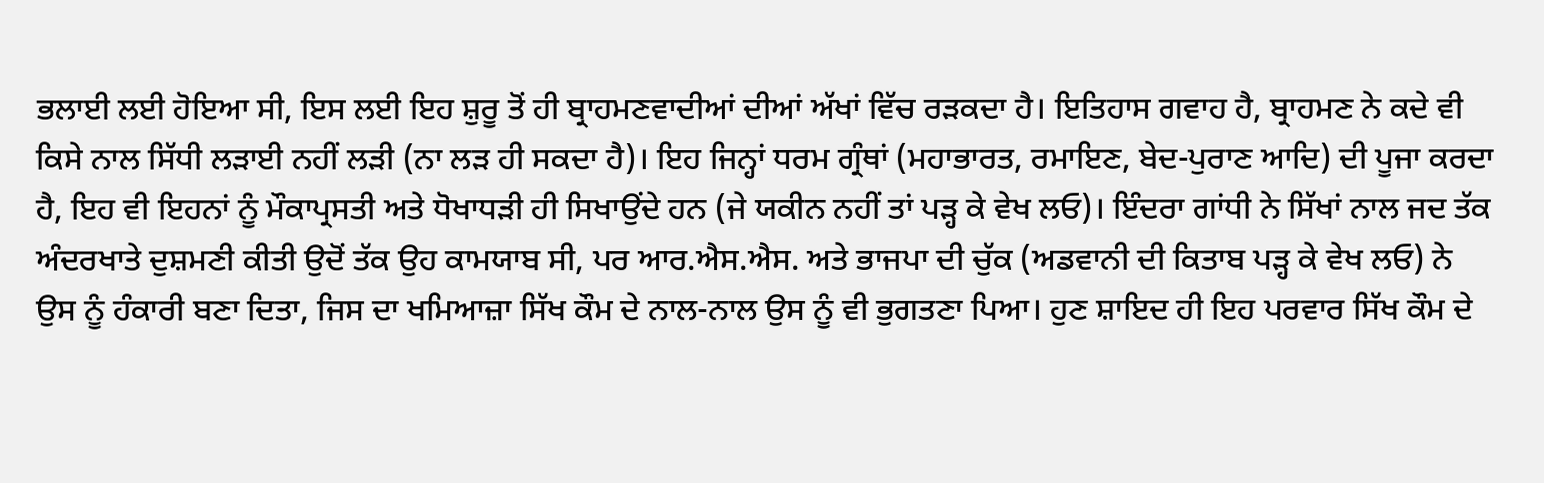ਭਲਾਈ ਲਈ ਹੋਇਆ ਸੀ, ਇਸ ਲਈ ਇਹ ਸ਼ੁਰੂ ਤੋਂ ਹੀ ਬ੍ਰਾਹਮਣਵਾਦੀਆਂ ਦੀਆਂ ਅੱਖਾਂ ਵਿੱਚ ਰੜਕਦਾ ਹੈ। ਇਤਿਹਾਸ ਗਵਾਹ ਹੈ, ਬ੍ਰਾਹਮਣ ਨੇ ਕਦੇ ਵੀ ਕਿਸੇ ਨਾਲ ਸਿੱਧੀ ਲੜਾਈ ਨਹੀਂ ਲੜੀ (ਨਾ ਲੜ ਹੀ ਸਕਦਾ ਹੈ)। ਇਹ ਜਿਨ੍ਹਾਂ ਧਰਮ ਗ੍ਰੰਥਾਂ (ਮਹਾਭਾਰਤ, ਰਮਾਇਣ, ਬੇਦ-ਪੁਰਾਣ ਆਦਿ) ਦੀ ਪੂਜਾ ਕਰਦਾ ਹੈ, ਇਹ ਵੀ ਇਹਨਾਂ ਨੂੰ ਮੌਕਾਪ੍ਰਸਤੀ ਅਤੇ ਧੋਖਾਧੜੀ ਹੀ ਸਿਖਾਉਂਦੇ ਹਨ (ਜੇ ਯਕੀਨ ਨਹੀਂ ਤਾਂ ਪੜ੍ਹ ਕੇ ਵੇਖ ਲਓ)। ਇੰਦਰਾ ਗਾਂਧੀ ਨੇ ਸਿੱਖਾਂ ਨਾਲ ਜਦ ਤੱਕ ਅੰਦਰਖਾਤੇ ਦੁਸ਼ਮਣੀ ਕੀਤੀ ਉਦੋਂ ਤੱਕ ਉਹ ਕਾਮਯਾਬ ਸੀ, ਪਰ ਆਰ.ਐਸ.ਐਸ. ਅਤੇ ਭਾਜਪਾ ਦੀ ਚੁੱਕ (ਅਡਵਾਨੀ ਦੀ ਕਿਤਾਬ ਪੜ੍ਹ ਕੇ ਵੇਖ ਲਓ) ਨੇ ਉਸ ਨੂੰ ਹੰਕਾਰੀ ਬਣਾ ਦਿਤਾ, ਜਿਸ ਦਾ ਖਮਿਆਜ਼ਾ ਸਿੱਖ ਕੌਮ ਦੇ ਨਾਲ-ਨਾਲ ਉਸ ਨੂੰ ਵੀ ਭੁਗਤਣਾ ਪਿਆ। ਹੁਣ ਸ਼ਾਇਦ ਹੀ ਇਹ ਪਰਵਾਰ ਸਿੱਖ ਕੌਮ ਦੇ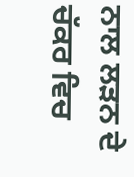ਨਾਲ ਲੜਨ ਦੇ ਚੱਕਰ ਵਿਚ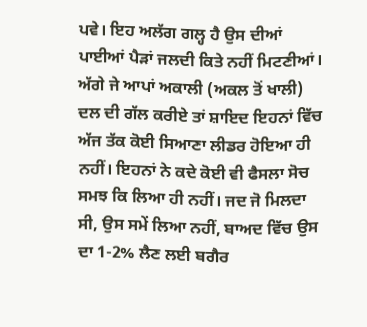ਪਵੇ। ਇਹ ਅਲੱਗ ਗਲ੍ਹ ਹੈ ਉਸ ਦੀਆਂ ਪਾਈਆਂ ਪੈੜਾਂ ਜਲਦੀ ਕਿਤੇ ਨਹੀਂ ਮਿਟਣੀਆਂ।
ਅੱਗੇ ਜੇ ਆਪਾਂ ਅਕਾਲੀ (ਅਕਲ ਤੋਂ ਖਾਲੀ) ਦਲ ਦੀ ਗੱਲ ਕਰੀਏ ਤਾਂ ਸ਼ਾਇਦ ਇਹਨਾਂ ਵਿੱਚ ਅੱਜ ਤੱਕ ਕੋਈ ਸਿਆਣਾ ਲੀਡਰ ਹੋਇਆ ਹੀ ਨਹੀਂ। ਇਹਨਾਂ ਨੇ ਕਦੇ ਕੋਈ ਵੀ ਫੈਸਲਾ ਸੋਚ ਸਮਝ ਕਿ ਲਿਆ ਹੀ ਨਹੀਂ। ਜਦ ਜੋ ਮਿਲਦਾ ਸੀ, ਉਸ ਸਮੇਂ ਲਿਆ ਨਹੀਂ, ਬਾਅਦ ਵਿੱਚ ਉਸ ਦਾ 1-2% ਲੈਣ ਲਈ ਬਗੈਰ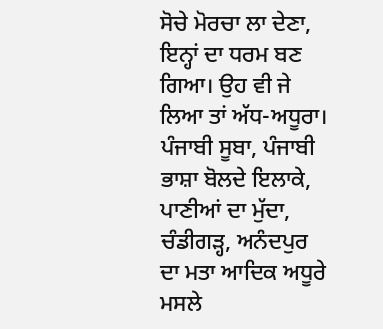ਸੋਚੇ ਮੋਰਚਾ ਲਾ ਦੇਣਾ, ਇਨ੍ਹਾਂ ਦਾ ਧਰਮ ਬਣ ਗਿਆ। ਉਹ ਵੀ ਜੇ ਲਿਆ ਤਾਂ ਅੱਧ-ਅਧੂਰਾ। ਪੰਜਾਬੀ ਸੂਬਾ, ਪੰਜਾਬੀ ਭਾਸ਼ਾ ਬੋਲਦੇ ਇਲਾਕੇ, ਪਾਣੀਆਂ ਦਾ ਮੁੱਦਾ, ਚੰਡੀਗੜ੍ਹ, ਅਨੰਦਪੁਰ ਦਾ ਮਤਾ ਆਦਿਕ ਅਧੂਰੇ ਮਸਲੇ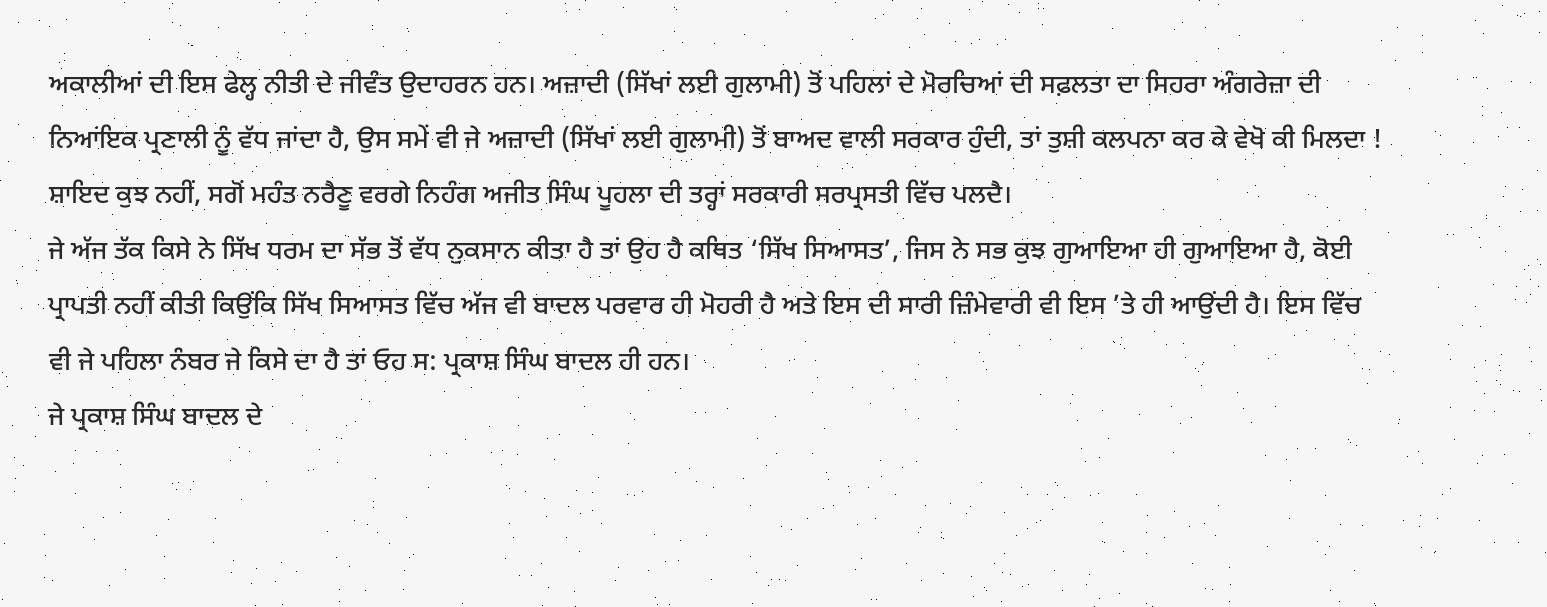ਅਕਾਲੀਆਂ ਦੀ ਇਸ ਫੇਲ੍ਹ ਨੀਤੀ ਦੇ ਜੀਵੰਤ ਉਦਾਹਰਨ ਹਨ। ਅਜ਼ਾਦੀ (ਸਿੱਖਾਂ ਲਈ ਗੁਲਾਮੀ) ਤੋਂ ਪਹਿਲਾਂ ਦੇ ਮੋਰਚਿਆਂ ਦੀ ਸਫ਼ਲਤਾ ਦਾ ਸਿਹਰਾ ਅੰਗਰੇਜ਼ਾ ਦੀ ਨਿਆਂਇਕ ਪ੍ਰਣਾਲੀ ਨੂੰ ਵੱਧ ਜਾਂਦਾ ਹੈ, ਉਸ ਸਮੇਂ ਵੀ ਜੇ ਅਜ਼ਾਦੀ (ਸਿੱਖਾਂ ਲਈ ਗੁਲਾਮੀ) ਤੋਂ ਬਾਅਦ ਵਾਲੀ ਸਰਕਾਰ ਹੁੰਦੀ, ਤਾਂ ਤੁਸ਼ੀ ਕਲਪਨਾ ਕਰ ਕੇ ਵੇਖੋ ਕੀ ਮਿਲਦਾ ! ਸ਼ਾਇਦ ਕੁਝ ਨਹੀਂ, ਸਗੋਂ ਮਹੰਤ ਨਰੈਣੂ ਵਰਗੇ ਨਿਹੰਗ ਅਜੀਤ ਸਿੰਘ ਪੂਹਲਾ ਦੀ ਤਰ੍ਹਾਂ ਸਰਕਾਰੀ ਸਰਪ੍ਰਸਤੀ ਵਿੱਚ ਪਲਦੈ।
ਜੇ ਅੱਜ ਤੱਕ ਕਿਸੇ ਨੇ ਸਿੱਖ ਧਰਮ ਦਾ ਸੱਭ ਤੋਂ ਵੱਧ ਨੁਕਸਾਨ ਕੀਤਾ ਹੈ ਤਾਂ ਉਹ ਹੈ ਕਥਿਤ ‘ਸਿੱਖ ਸਿਆਸਤ’, ਜਿਸ ਨੇ ਸਭ ਕੁਝ ਗੁਆਇਆ ਹੀ ਗੁਆਇਆ ਹੈ, ਕੋਈ ਪ੍ਰਾਪਤੀ ਨਹੀਂ ਕੀਤੀ ਕਿਉਂਕਿ ਸਿੱਖ ਸਿਆਸਤ ਵਿੱਚ ਅੱਜ ਵੀ ਬਾਦਲ ਪਰਵਾਰ ਹੀ ਮੋਹਰੀ ਹੈ ਅਤੇ ਇਸ ਦੀ ਸਾਰੀ ਜ਼ਿੰਮੇਵਾਰੀ ਵੀ ਇਸ ’ਤੇ ਹੀ ਆਉਂਦੀ ਹੈ। ਇਸ ਵਿੱਚ ਵੀ ਜੇ ਪਹਿਲਾ ਨੰਬਰ ਜੇ ਕਿਸੇ ਦਾ ਹੈ ਤਾਂ ਓਹ ਸ: ਪ੍ਰਕਾਸ਼ ਸਿੰਘ ਬਾਦਲ ਹੀ ਹਨ।
ਜੇ ਪ੍ਰਕਾਸ਼ ਸਿੰਘ ਬਾਦਲ ਦੇ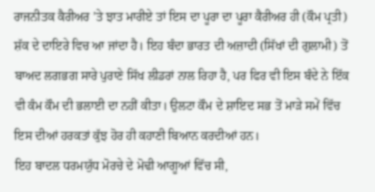ਰਾਜਨੀਤਕ ਕੈਰੀਅਰ ’ਤੇ ਝਾਤ ਮਾਰੀਏ ਤਾਂ ਇਸ ਦਾ ਪੂਰਾ ਦਾ ਪੂਰਾ ਕੈਰੀਅਰ ਹੀ (ਕੌਮ ਪ੍ਰਤੀ) ਸ਼ੱਕ ਦੇ ਦਾਇਰੇ ਵਿਚ ਆ ਜਾਂਦਾ ਹੈ। ਇਹ ਬੰਦਾ ਭਾਰਤ ਦੀ ਅਜ਼ਾਦੀ (ਸਿੱਖਾਂ ਦੀ ਗੁਲਾਮੀ) ਤੋਂ ਬਾਅਦ ਲਗਭਗ ਸਾਰੇ ਪੁਰਾਣੇ ਸਿੱਖ ਲੀਡਰਾਂ ਨਾਲ ਰਿਹਾ ਹੈ, ਪਰ ਫਿਰ ਵੀ ਇਸ ਬੰਦੇ ਨੇ ਇੱਕ ਵੀ ਕੰਮ ਕੌਮ ਦੀ ਭਲਾਈ ਦਾ ਨਹੀਂ ਕੀਤਾ। ਉਲਟਾ ਕੌਮ ਦੇ ਸ਼ਾਇਦ ਸਭ ਤੋਂ ਮਾੜੇ ਸਮੇਂ ਵਿੱਚ ਇਸ ਦੀਆਂ ਹਰਕਤਾਂ ਕੁੱਝ ਹੋਰ ਹੀ ਕਹਾਣੀ ਬਿਆਨ ਕਰਦੀਆਂ ਹਨ।
ਇਹ ਬਾਦਲ ਧਰਮਯੁੱਧ ਮੋਰਚੇ ਦੇ ਮੋਢੀ ਆਗੂਆਂ ਵਿੱਚ ਸੀ,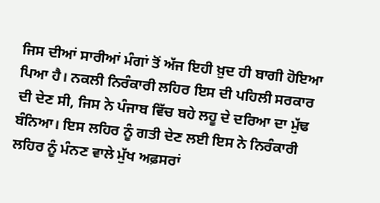ਜਿਸ ਦੀਆਂ ਸਾਰੀਆਂ ਮੰਗਾਂ ਤੋਂ ਅੱਜ ਇਹੀ ਖ਼ੁਦ ਹੀ ਬਾਗੀ ਹੋਇਆ ਪਿਆ ਹੈ। ਨਕਲੀ ਨਿਰੰਕਾਰੀ ਲਹਿਰ ਇਸ ਦੀ ਪਹਿਲੀ ਸਰਕਾਰ ਦੀ ਦੇਣ ਸੀ, ਜਿਸ ਨੇ ਪੰਜਾਬ ਵਿੱਚ ਬਹੇ ਲਹੂ ਦੇ ਦਰਿਆ ਦਾ ਮੁੱਢ ਬੰਨਿਆ। ਇਸ ਲਹਿਰ ਨੂੰ ਗਤੀ ਦੇਣ ਲਈ ਇਸ ਨੇ ਨਿਰੰਕਾਰੀ ਲਹਿਰ ਨੂੰ ਮੰਨਣ ਵਾਲੇ ਮੁੱਖ ਅਫ਼ਸਰਾਂ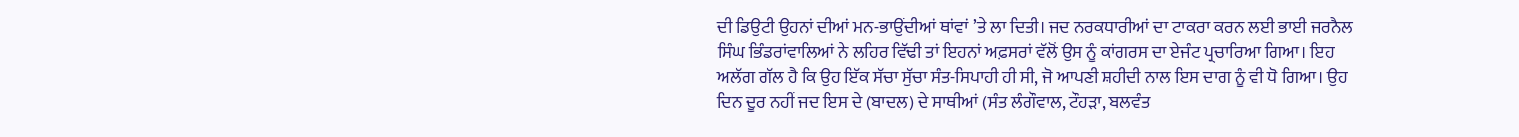ਦੀ ਡਿਉਟੀ ਉਹਨਾਂ ਦੀਆਂ ਮਨ-ਭਾਉਂਦੀਆਂ ਥਾਂਵਾਂ ’ਤੇ ਲਾ ਦਿਤੀ। ਜਦ ਨਰਕਧਾਰੀਆਂ ਦਾ ਟਾਕਰਾ ਕਰਨ ਲਈ ਭਾਈ ਜਰਨੈਲ ਸਿੰਘ ਭਿੰਡਰਾਂਵਾਲਿਆਂ ਨੇ ਲਹਿਰ ਵਿੱਢੀ ਤਾਂ ਇਹਨਾਂ ਅਫ਼ਸਰਾਂ ਵੱਲੋਂ ਉਸ ਨੂੰ ਕਾਂਗਰਸ ਦਾ ਏਜੰਟ ਪ੍ਰਚਾਰਿਆ ਗਿਆ। ਇਹ ਅਲੱਗ ਗੱਲ ਹੈ ਕਿ ਉਹ ਇੱਕ ਸੱਚਾ ਸੁੱਚਾ ਸੰਤ-ਸਿਪਾਹੀ ਹੀ ਸੀ, ਜੋ ਆਪਣੀ ਸ਼ਹੀਦੀ ਨਾਲ ਇਸ ਦਾਗ ਨੂੰ ਵੀ ਧੋ ਗਿਆ। ਉਹ ਦਿਨ ਦੂਰ ਨਹੀਂ ਜਦ ਇਸ ਦੇ (ਬਾਦਲ) ਦੇ ਸਾਥੀਆਂ (ਸੰਤ ਲੰਗੌਵਾਲ, ਟੌਹੜਾ, ਬਲਵੰਤ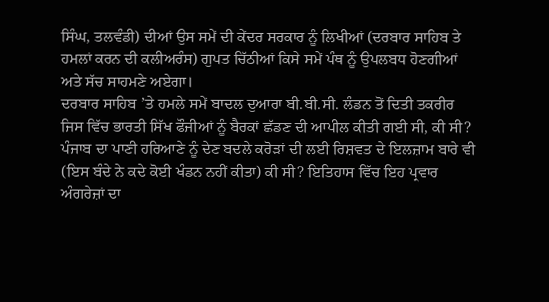ਸਿੰਘ, ਤਲਵੰਡੀ) ਦੀਆਂ ਉਸ ਸਮੇਂ ਦੀ ਕੇਂਦਰ ਸਰਕਾਰ ਨੂੰ ਲਿਖੀਆਂ (ਦਰਬਾਰ ਸਾਹਿਬ ਤੇ ਹਮਲਾਂ ਕਰਨ ਦੀ ਕਲੀਅਰੰਸ) ਗੁਪਤ ਚਿੱਠੀਆਂ ਕਿਸੇ ਸਮੇਂ ਪੰਥ ਨੂੰ ਉਪਲਬਧ ਹੋਣਗੀਆਂ ਅਤੇ ਸੱਚ ਸਾਹਮਣੇ ਅਏਗਾ।
ਦਰਬਾਰ ਸਾਹਿਬ ’ਤੇ ਹਮਲੇ ਸਮੇਂ ਬਾਦਲ ਦੁਆਰਾ ਬੀ.ਬੀ.ਸੀ. ਲੰਡਨ ਤੋਂ ਦਿਤੀ ਤਕਰੀਰ ਜਿਸ ਵਿੱਚ ਭਾਰਤੀ ਸਿੱਖ ਫੌਜੀਆਂ ਨੂੰ ਬੈਰਕਾਂ ਛੱਡਣ ਦੀ ਆਪੀਲ ਕੀਤੀ ਗਈ ਸੀ, ਕੀ ਸੀ? ਪੰਜਾਬ ਦਾ ਪਾਣੀ ਹਰਿਆਣੇ ਨੂੰ ਦੇਣ ਬਦਲੇ ਕਰੋੜਾਂ ਦੀ ਲਈ ਰਿਸ਼ਵਤ ਦੇ ਇਲਜ਼ਾਮ ਬਾਰੇ ਵੀ (ਇਸ ਬੰਦੇ ਨੇ ਕਦੇ ਕੋਈ ਖੰਡਨ ਨਹੀਂ ਕੀਤਾ) ਕੀ ਸੀ? ਇਤਿਹਾਸ ਵਿੱਚ ਇਹ ਪ੍ਰਵਾਰ ਅੰਗਰੇਜ਼ਾਂ ਦਾ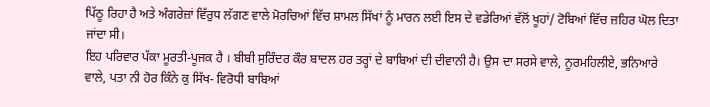ਪਿੱਠੂ ਰਿਹਾ ਹੈ ਅਤੇ ਅੰਗਰੇਜ਼ਾਂ ਵਿੱਰੁਧ ਲੱਗਣ ਵਾਲੇ ਮੋਰਚਿਆਂ ਵਿੱਚ ਸ਼ਾਮਲ ਸਿੱਖਾਂ ਨੂੰ ਮਾਰਨ ਲਈ ਇਸ ਦੇ ਵਡੇਰਿਆਂ ਵੱਲੋਂ ਖੂਹਾਂ/ ਟੋਬਿਆਂ ਵਿੱਚ ਜ਼ਹਿਰ ਘੋਲ ਦਿਤਾ ਜਾਂਦਾ ਸੀ।
ਇਹ ਪਰਿਵਾਰ ਪੱਕਾ ਮੂਰਤੀ-ਪੂਜਕ ਹੈ । ਬੀਬੀ ਸੁਰਿੰਦਰ ਕੌਰ ਬਾਦਲ ਹਰ ਤਰ੍ਹਾਂ ਦੇ ਬਾਬਿਆਂ ਦੀ ਦੀਵਾਨੀ ਹੈ। ਉਸ ਦਾ ਸਰਸੇ ਵਾਲੇ, ਨੂਰਮਹਿਲੀਏ, ਭਨਿਆਰੇ ਵਾਲੇ, ਪਤਾ ਨੀ ਹੋਰ ਕਿੰਨੇ ਕੁ ਸਿੱਖ- ਵਿਰੋਧੀ ਬਾਬਿਆਂ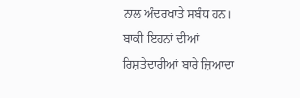ਨਾਲ ਅੰਦਰਖਾਤੇ ਸਬੰਧ ਹਨ।
ਬਾਕੀ ਇਹਨਾਂ ਦੀਆਂ ਰਿਸ਼ਤੇਦਾਰੀਆਂ ਬਾਰੇ ਜ਼ਿਆਦਾ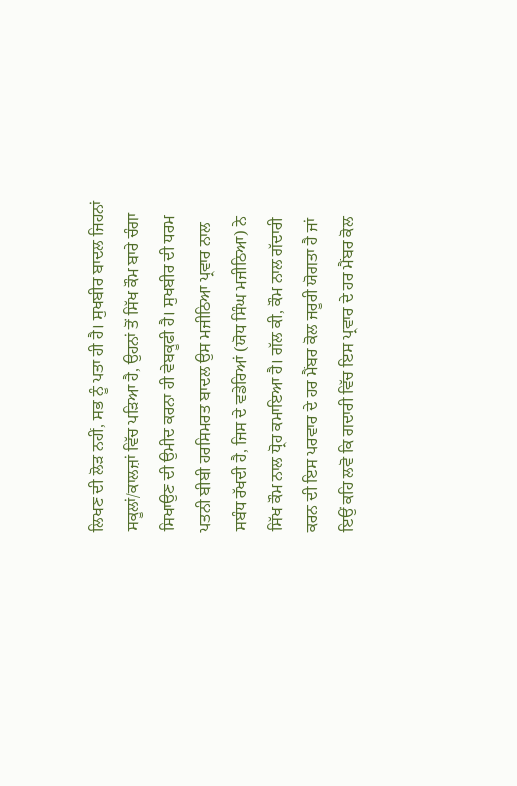ਲਿਖਣ ਦੀ ਲੋੜ ਨਹੀਂ, ਸਭ ਨੂੰ ਪਤਾ ਹੀ ਹੈ। ਸੁਖਬੀਰ ਬਾਦਲ ਜਿਹਨਾਂ ਸਕੂਲਾਂ/ਕਾਲਜ਼ਾਂ ਵਿੱਚ ਪੜਿਆ ਹੈ, ਉਹਨਾਂ ਤੋਂ ਸਿੱਖ ਕੌਮ ਬਾਰੇ ਚੰਗਾ ਸਿਖਾਉਣ ਦੀ ਉਮੀਦ ਕਰਨਾ ਹੀ ਵੇਬਕੂਫੀ ਹੈ। ਸੁਖਬੀਰ ਦੀ ਧਰਮ ਪਤਨੀ ਬੀਬੀ ਹਰਸਿਮਰਤ ਬਾਦਲ ਉਸ ਮਜੀਠਿਆ ਪ੍ਰਵਾਰ ਨਾਲ ਸਬੰਧ ਰੱਖਦੀ ਹੈ, ਜਿਸ ਦੇ ਵਡੇਰਿਆਂ (ਯੋਧ ਸਿੰਘ ਮਜੀਠਿਆ) ਨੇ ਸਿੱਖ ਕੌਮ ਨਾਲ ਧ੍ਰੋਹ ਕਮਾਇਆ ਹੈ। ਗੱਲ ਕੀ, ਕੌਮ ਨਾਲ ਗੱਦਾਰੀ ਕਰਨ ਦੀ ਇਸ ਪਰਵਾਰ ਦੇ ਹਰ ਮੈਂਬਰ ਕੋਲ ਜਰੂਰੀ ਯੋਗਤਾ ਹੈ ਜਾਂ ਇਉਂ ਕਹਿ ਲਵੋ ਕਿ ਗਦਾਰੀ ਵਿੱਚ ਇਸ ਪ੍ਰਵਾਰ ਦੇ ਹਰ ਮੈਂਬਰ ਕੋਲ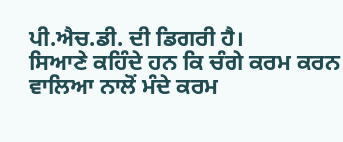ਪੀ.ਐਚ.ਡੀ. ਦੀ ਡਿਗਰੀ ਹੈ।
ਸਿਆਣੇ ਕਹਿੰਦੇ ਹਨ ਕਿ ਚੰਗੇ ਕਰਮ ਕਰਨ ਵਾਲਿਆ ਨਾਲੋਂ ਮੰਦੇ ਕਰਮ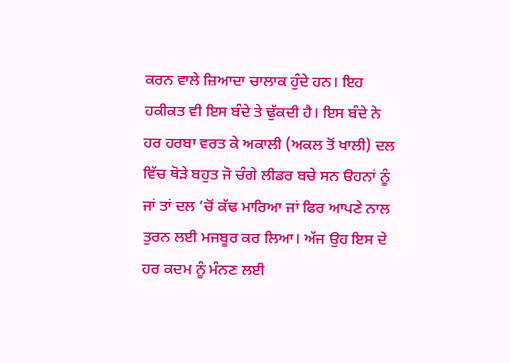ਕਰਨ ਵਾਲੇ ਜ਼ਿਆਦਾ ਚਾਲਾਕ ਹੁੰਦੇ ਹਨ। ਇਹ ਹਕੀਕਤ ਵੀ ਇਸ ਬੰਦੇ ਤੇ ਢੁੱਕਦੀ ਹੈ। ਇਸ ਬੰਦੇ ਨੇ ਹਰ ਹਰਬਾ ਵਰਤ ਕੇ ਅਕਾਲੀ (ਅਕਲ ਤੋਂ ਖਾਲੀ) ਦਲ ਵਿੱਚ ਥੋੜੇ ਬਹੁਤ ਜੋ ਚੰਗੇ ਲੀਡਰ ਬਚੇ ਸਨ ੳਹਨਾਂ ਨੂੰ ਜਾਂ ਤਾਂ ਦਲ ’ਚੋਂ ਕੱਢ ਮਾਰਿਆ ਜਾਂ ਫਿਰ ਆਪਣੇ ਨਾਲ ਤੁਰਨ ਲਈ ਮਜਬੂਰ ਕਰ ਲਿਆ। ਅੱਜ ਉਹ ਇਸ ਦੇ ਹਰ ਕਦਮ ਨੂੰ ਮੰਨਣ ਲਈ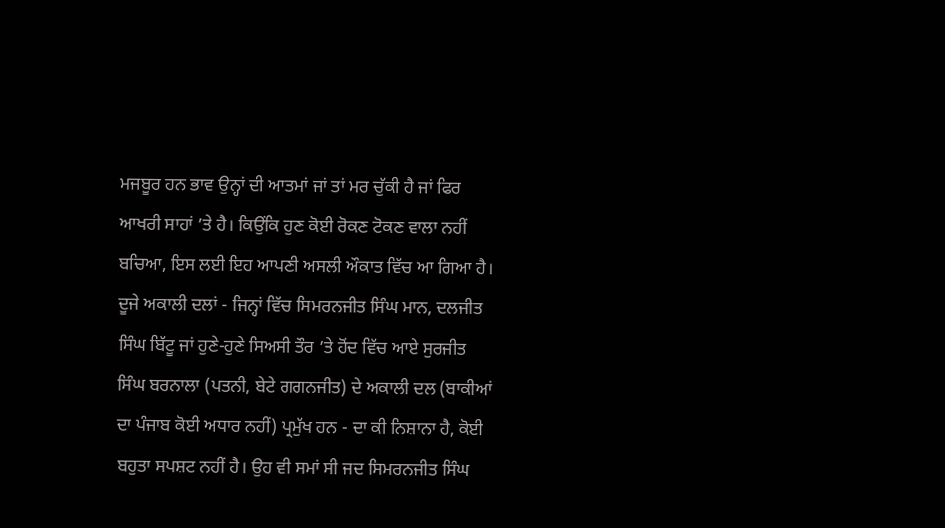ਮਜਬੂਰ ਹਨ ਭਾਵ ਉਨ੍ਹਾਂ ਦੀ ਆਤਮਾਂ ਜਾਂ ਤਾਂ ਮਰ ਚੁੱਕੀ ਹੈ ਜਾਂ ਫਿਰ ਆਖਰੀ ਸਾਹਾਂ ’ਤੇ ਹੈ। ਕਿਉਂਕਿ ਹੁਣ ਕੋਈ ਰੋਕਣ ਟੋਕਣ ਵਾਲਾ ਨਹੀਂ ਬਚਿਆ, ਇਸ ਲਈ ਇਹ ਆਪਣੀ ਅਸਲੀ ਔਕਾਤ ਵਿੱਚ ਆ ਗਿਆ ਹੈ।
ਦੂਜੇ ਅਕਾਲੀ ਦਲਾਂ - ਜਿਨ੍ਹਾਂ ਵਿੱਚ ਸਿਮਰਨਜੀਤ ਸਿੰਘ ਮਾਨ, ਦਲਜੀਤ ਸਿੰਘ ਬਿੱਟੂ ਜਾਂ ਹੁਣੇ-ਹੁਣੇ ਸਿਅਸੀ ਤੌਰ ’ਤੇ ਹੋਂਦ ਵਿੱਚ ਆਏ ਸੁਰਜੀਤ ਸਿੰਘ ਬਰਨਾਲਾ (ਪਤਨੀ, ਬੇਟੇ ਗਗਨਜੀਤ) ਦੇ ਅਕਾਲੀ ਦਲ (ਬਾਕੀਆਂ ਦਾ ਪੰਜਾਬ ਕੋਈ ਅਧਾਰ ਨਹੀਂ) ਪ੍ਰਮੁੱਖ ਹਨ - ਦਾ ਕੀ ਨਿਸ਼ਾਨਾ ਹੈ, ਕੋਈ ਬਹੁਤਾ ਸਪਸ਼ਟ ਨਹੀਂ ਹੈ। ਉਹ ਵੀ ਸਮਾਂ ਸੀ ਜਦ ਸਿਮਰਨਜੀਤ ਸਿੰਘ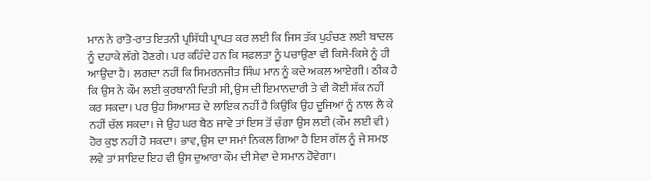ਮਾਨ ਨੇ ਰਾਤੋ-ਰਾਤ ਇਤਨੀ ਪ੍ਰਸਿੱਧੀ ਪ੍ਰਾਪਤ ਕਰ ਲਈ ਕਿ ਜਿਸ ਤੱਕ ਪੁਹੰਚਣ ਲਈ ਬਾਦਲ ਨੂੰ ਦਹਾਕੇ ਲੱਗੇ ਹੋਣਗੇ। ਪਰ ਕਹਿੰਦੇ ਹਨ ਕਿ ਸਫ਼ਲਤਾ ਨੂੰ ਪਚਾਉਣਾ ਵੀ ਕਿਸੇ-ਕਿਸੇ ਨੂੰ ਹੀ ਆਉਂਦਾ ਹੈ। ਲਗਦਾ ਨਹੀਂ ਕਿ ਸਿਮਰਨਜੀਤ ਸਿੰਘ ਮਾਨ ਨੂੰ ਕਦੇ ਅਕਲ ਆਏਗੀ। ਠੀਕ ਹੈ ਕਿ ਉਸ ਨੇ ਕੌਮ ਲਈ ਕੁਰਬਾਨੀ ਦਿਤੀ ਸੀ, ਉਸ ਦੀ ਇਮਾਨਦਾਰੀ ਤੇ ਵੀ ਕੋਈ ਸ਼ੱਕ ਨਹੀਂ ਕਰ ਸਕਦਾ। ਪਰ ਉਹ ਸਿਆਸਤ ਦੇ ਲਾਇਕ ਨਹੀਂ ਹੈ ਕਿਉਂਕਿ ਉਹ ਦੂਜਿਆਂ ਨੂੰ ਨਾਲ ਲੈ ਕੇ ਨਹੀਂ ਚੱਲ ਸਕਦਾ। ਜੇ ਉਹ ਘਰ ਬੈਠ ਜਾਵੇ ਤਾਂ ਇਸ ਤੋਂ ਚੰਗਾ ਉਸ ਲਈ (ਕੌਮ ਲਈ ਵੀ) ਹੋਰ ਕੁਝ ਨਹੀਂ ਹੋ ਸਕਦਾ। ਭਾਵ, ਉਸ ਦਾ ਸਮਾਂ ਨਿਕਲ ਗਿਆ ਹੈ ਇਸ ਗੱਲ ਨੂੰ ਜੇ ਸਮਝ ਲਵੇ ਤਾਂ ਸਾਇਦ ਇਹ ਵੀ ਉਸ ਦੁਆਰਾ ਕੌਮ ਦੀ ਸੇਵਾ ਦੇ ਸਮਾਨ ਹੋਵੇਗਾ।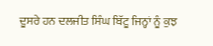ਦੂਸਰੇ ਹਨ ਦਲਜੀਤ ਸਿੰਘ ਬਿੱਟੂ ਜਿਨ੍ਹਾਂ ਨੂੰ ਕੁਝ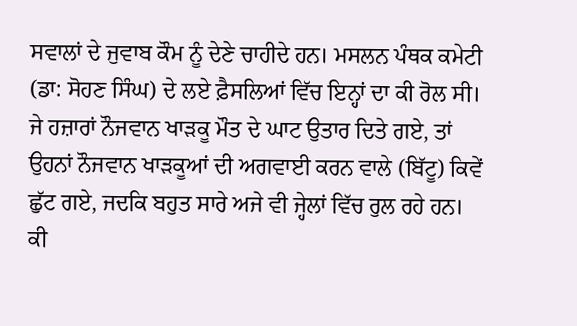ਸਵਾਲਾਂ ਦੇ ਜੁਵਾਬ ਕੌਮ ਨੂੰ ਦੇਣੇ ਚਾਹੀਦੇ ਹਨ। ਮਸਲਨ ਪੰਥਕ ਕਮੇਟੀ (ਡਾ: ਸੋਹਣ ਸਿੰਘ) ਦੇ ਲਏ ਫ਼ੈਸਲਿਆਂ ਵਿੱਚ ਇਨ੍ਹਾਂ ਦਾ ਕੀ ਰੋਲ ਸੀ। ਜੇ ਹਜ਼ਾਰਾਂ ਨੌਜਵਾਨ ਖਾੜਕੂ ਮੌਤ ਦੇ ਘਾਟ ਉਤਾਰ ਦਿਤੇ ਗਏ, ਤਾਂ ਉਹਨਾਂ ਨੌਜਵਾਨ ਖਾੜਕੂਆਂ ਦੀ ਅਗਵਾਈ ਕਰਨ ਵਾਲੇ (ਬਿੱਟੂ) ਕਿਵੇਂ ਛੁੱਟ ਗਏ, ਜਦਕਿ ਬਹੁਤ ਸਾਰੇ ਅਜੇ ਵੀ ਜ੍ਹੇਲਾਂ ਵਿੱਚ ਰੁਲ ਰਹੇ ਹਨ। ਕੀ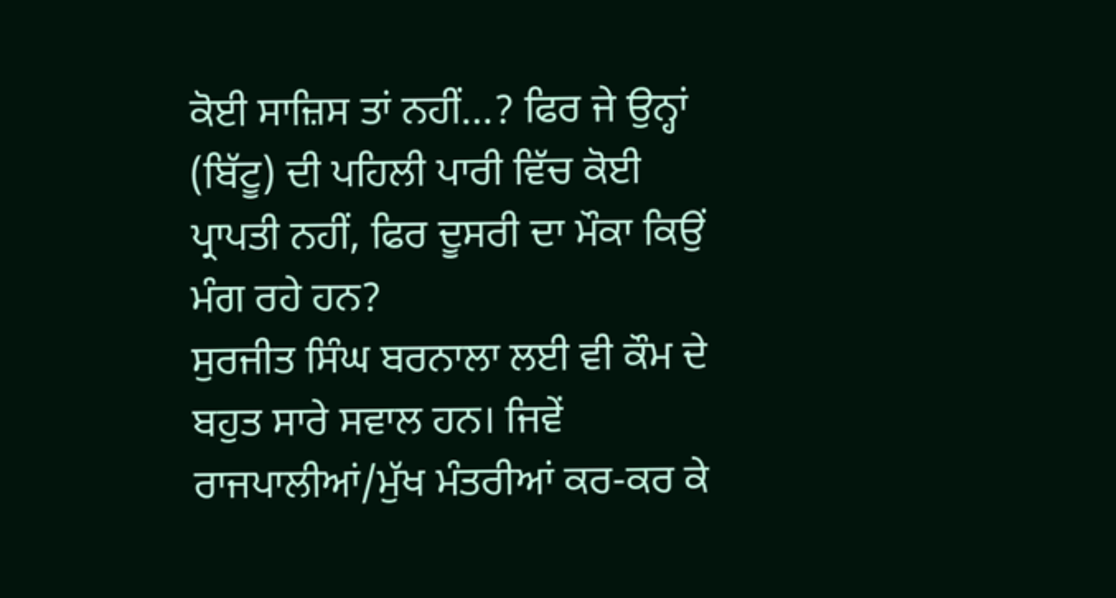ਕੋਈ ਸਾਜ਼ਿਸ ਤਾਂ ਨਹੀਂ…? ਫਿਰ ਜੇ ਉਨ੍ਹਾਂ (ਬਿੱਟੂ) ਦੀ ਪਹਿਲੀ ਪਾਰੀ ਵਿੱਚ ਕੋਈ ਪ੍ਰਾਪਤੀ ਨਹੀਂ, ਫਿਰ ਦੂਸਰੀ ਦਾ ਮੌਕਾ ਕਿਉਂ ਮੰਗ ਰਹੇ ਹਨ?
ਸੁਰਜੀਤ ਸਿੰਘ ਬਰਨਾਲਾ ਲਈ ਵੀ ਕੌਮ ਦੇ ਬਹੁਤ ਸਾਰੇ ਸਵਾਲ ਹਨ। ਜਿਵੇਂ ਰਾਜਪਾਲੀਆਂ/ਮੁੱਖ ਮੰਤਰੀਆਂ ਕਰ-ਕਰ ਕੇ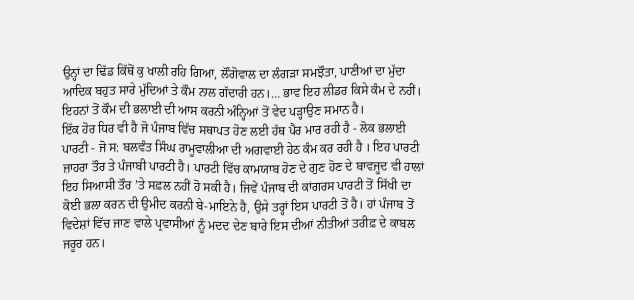ਉਨ੍ਹਾਂ ਦਾ ਢਿੱਡ ਕਿੱਥੋਂ ਕੁ ਖਾਲੀ ਰਹਿ ਗਿਆ, ਲੌਂਗੋਵਾਲ ਦਾ ਲੰਗੜਾ ਸਮਝੌਤਾ, ਪਾਣੀਆਂ ਦਾ ਮੁੱਦਾ ਆਦਿਕ ਬਹੁਤ ਸਾਰੇ ਮੁੱਦਿਆਂ ਤੇ ਕੌਮ ਨਾਲ ਗੱਦਾਰੀ ਹਨ।… ਭਾਵ ਇਹ ਲੀਡਰ ਕਿਸੇ ਕੰਮ ਦੇ ਨਹੀਂ। ਇਹਨਾਂ ਤੋਂ ਕੌਮ ਦੀ ਭਲਾਈ ਦੀ ਆਸ ਕਰਨੀ ਅੰਨ੍ਹਿਆਂ ਤੋਂ ਵੇਦ ਪੜ੍ਹਾਉਣ ਸਮਾਨ ਹੈ।
ਇੱਕ ਹੋਰ ਧਿਰ ਵੀ ਹੈ ਜੋ ਪੰਜਾਬ ਵਿੱਚ ਸਥਾਪਤ ਹੋਣ ਲਈ ਹੱਥ ਪੈਰ ਮਾਰ ਰਹੀ ਹੈ - ਲੋਕ ਭਲਾਈ ਪਾਰਟੀ - ਜੋ ਸ: ਬਲਵੰਤ ਸਿੰਘ ਰਾਮੂਵਾਲੀਆ ਦੀ ਅਗਵਾਈ ਹੇਠ ਕੰਮ ਕਰ ਰਹੀ ਹੈ । ਇਹ ਪਾਰਟੀ ਜ਼ਾਹਰਾ ਤੌਰ ਤੇ ਪੰਜਾਬੀ ਪਾਰਟੀ ਹੈ। ਪਾਰਟੀ ਵਿੱਚ ਕਾਮਯਾਬ ਹੋਣ ਦੇ ਗੁਣ ਹੋਣ ਦੇ ਬਾਵਜੂਦ ਵੀ ਹਾਲਾਂ ਇਹ ਸਿਆਸੀ ਤੌਰ ’ਤੇ ਸਫ਼ਲ ਨਹੀਂ ਹੋ ਸਕੀ ਹੈ। ਜਿਵੇਂ ਪੰਜਾਬ ਦੀ ਕਾਂਗਰਸ ਪਾਰਟੀ ਤੋਂ ਸਿੱਖੀ ਦਾ ਕੋਈ ਭਲਾ ਕਰਨ ਦੀ ਉਮੀਦ ਕਰਨੀ ਬੇ-ਮਾਇਨੇ ਹੈ, ਉਸੇ ਤਰ੍ਹਾਂ ਇਸ ਪਾਰਟੀ ਤੋਂ ਹੈ। ਹਾਂ ਪੰਜਾਬ ਤੋਂ ਵਿਦੇਸ਼ਾਂ ਵਿੱਚ ਜਾਣ ਵਾਲੇ ਪ੍ਰਵਾਸੀਆਂ ਨੂੰ ਮਦਦ ਦੇਣ ਬਾਰੇ ਇਸ ਦੀਆਂ ਨੀਤੀਆਂ ਤਰੀਫ਼ ਦੇ ਕਾਬਲ ਜਰੂਰ ਹਨ।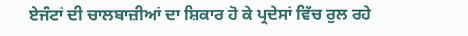ਏਜੰਟਾਂ ਦੀ ਚਾਲਬਾਜ਼ੀਆਂ ਦਾ ਸ਼ਿਕਾਰ ਹੋ ਕੇ ਪ੍ਰਦੇਸਾਂ ਵਿੱਚ ਰੁਲ ਰਹੇ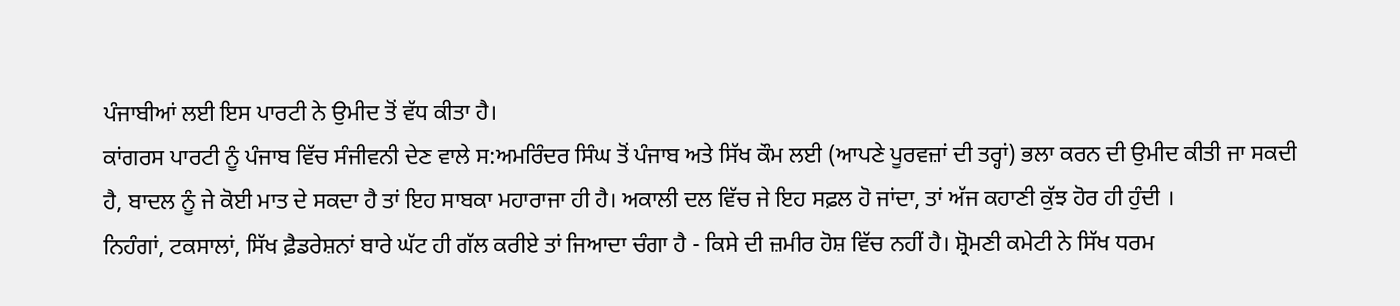ਪੰਜਾਬੀਆਂ ਲਈ ਇਸ ਪਾਰਟੀ ਨੇ ਉਮੀਦ ਤੋਂ ਵੱਧ ਕੀਤਾ ਹੈ।
ਕਾਂਗਰਸ ਪਾਰਟੀ ਨੂੰ ਪੰਜਾਬ ਵਿੱਚ ਸੰਜੀਵਨੀ ਦੇਣ ਵਾਲੇ ਸ:ਅਮਰਿੰਦਰ ਸਿੰਘ ਤੋਂ ਪੰਜਾਬ ਅਤੇ ਸਿੱਖ ਕੌਮ ਲਈ (ਆਪਣੇ ਪੂਰਵਜ਼ਾਂ ਦੀ ਤਰ੍ਹਾਂ) ਭਲਾ ਕਰਨ ਦੀ ਉਮੀਦ ਕੀਤੀ ਜਾ ਸਕਦੀ ਹੈ, ਬਾਦਲ ਨੂੰ ਜੇ ਕੋਈ ਮਾਤ ਦੇ ਸਕਦਾ ਹੈ ਤਾਂ ਇਹ ਸਾਬਕਾ ਮਹਾਰਾਜਾ ਹੀ ਹੈ। ਅਕਾਲੀ ਦਲ ਵਿੱਚ ਜੇ ਇਹ ਸਫ਼ਲ ਹੋ ਜਾਂਦਾ, ਤਾਂ ਅੱਜ ਕਹਾਣੀ ਕੁੱਝ ਹੋਰ ਹੀ ਹੁੰਦੀ ।
ਨਿਹੰਗਾਂ, ਟਕਸਾਲਾਂ, ਸਿੱਖ ਫ਼ੈਡਰੇਸ਼ਨਾਂ ਬਾਰੇ ਘੱਟ ਹੀ ਗੱਲ ਕਰੀਏ ਤਾਂ ਜਿਆਦਾ ਚੰਗਾ ਹੈ - ਕਿਸੇ ਦੀ ਜ਼ਮੀਰ ਹੋਸ਼ ਵਿੱਚ ਨਹੀਂ ਹੈ। ਸ਼੍ਰੋਮਣੀ ਕਮੇਟੀ ਨੇ ਸਿੱਖ ਧਰਮ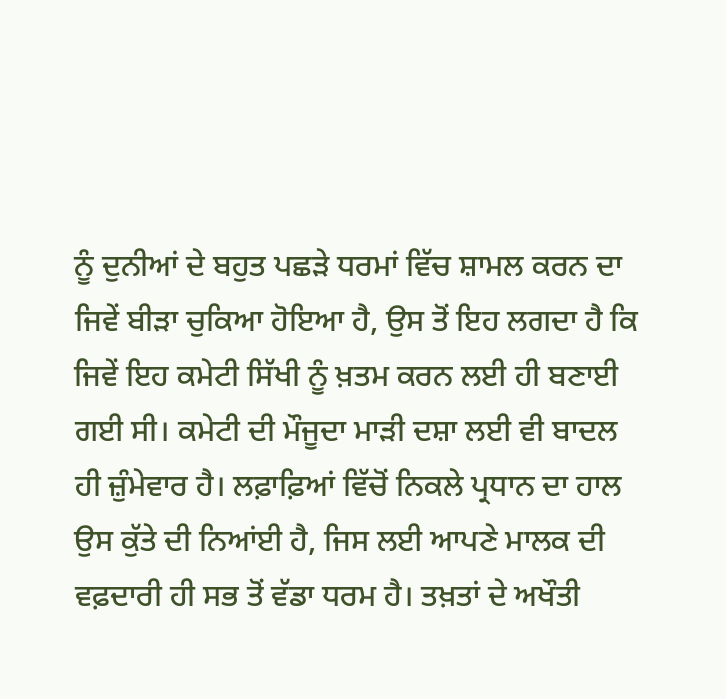ਨੂੰ ਦੁਨੀਆਂ ਦੇ ਬਹੁਤ ਪਛੜੇ ਧਰਮਾਂ ਵਿੱਚ ਸ਼ਾਮਲ ਕਰਨ ਦਾ ਜਿਵੇਂ ਬੀੜਾ ਚੁਕਿਆ ਹੋਇਆ ਹੈ, ਉਸ ਤੋਂ ਇਹ ਲਗਦਾ ਹੈ ਕਿ ਜਿਵੇਂ ਇਹ ਕਮੇਟੀ ਸਿੱਖੀ ਨੂੰ ਖ਼ਤਮ ਕਰਨ ਲਈ ਹੀ ਬਣਾਈ ਗਈ ਸੀ। ਕਮੇਟੀ ਦੀ ਮੌਜੂਦਾ ਮਾੜੀ ਦਸ਼ਾ ਲਈ ਵੀ ਬਾਦਲ ਹੀ ਜ਼ੁੰਮੇਵਾਰ ਹੈ। ਲਫ਼ਾਫ਼ਿਆਂ ਵਿੱਚੋਂ ਨਿਕਲੇ ਪ੍ਰਧਾਨ ਦਾ ਹਾਲ ਉਸ ਕੁੱਤੇ ਦੀ ਨਿਆਂਈ ਹੈ, ਜਿਸ ਲਈ ਆਪਣੇ ਮਾਲਕ ਦੀ ਵਫ਼ਦਾਰੀ ਹੀ ਸਭ ਤੋਂ ਵੱਡਾ ਧਰਮ ਹੈ। ਤਖ਼ਤਾਂ ਦੇ ਅਖੌਤੀ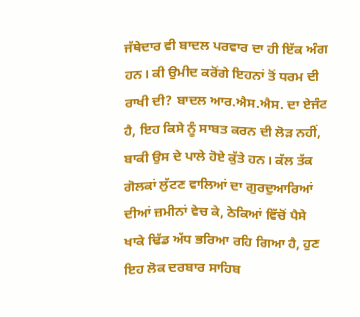ਜੱਥੇਦਾਰ ਵੀ ਬਾਦਲ ਪਰਵਾਰ ਦਾ ਹੀ ਇੱਕ ਅੰਗ ਹਨ। ਕੀ ਉਮੀਦ ਕਰੋਂਗੇ ਇਹਨਾਂ ਤੋਂ ਧਰਮ ਦੀ ਰਾਖੀ ਦੀ? ਬਾਦਲ ਆਰ.ਐਸ.ਐਸ. ਦਾ ਏਜੰਟ ਹੈ, ਇਹ ਕਿਸੇ ਨੂੰ ਸਾਬਤ ਕਰਨ ਦੀ ਲੋੜ ਨਹੀਂ, ਬਾਕੀ ਉਸ ਦੇ ਪਾਲੇ ਹੋਏ ਕੁੱਤੇ ਹਨ। ਕੱਲ ਤੱਕ ਗੋਲਕਾਂ ਲੁੱਟਣ ਵਾਲਿਆਂ ਦਾ ਗੁਰਦੁਆਰਿਆਂ ਦੀਆਂ ਜ਼ਮੀਨਾਂ ਵੇਚ ਕੇ, ਠੇਕਿਆਂ ਵਿੱਚੋਂ ਪੈਸੇ ਖਾਕੇ ਢਿੱਡ ਅੱਧ ਭਰਿਆ ਰਹਿ ਗਿਆ ਹੈ, ਹੁਣ ਇਹ ਲੋਕ ਦਰਬਾਰ ਸਾਹਿਬ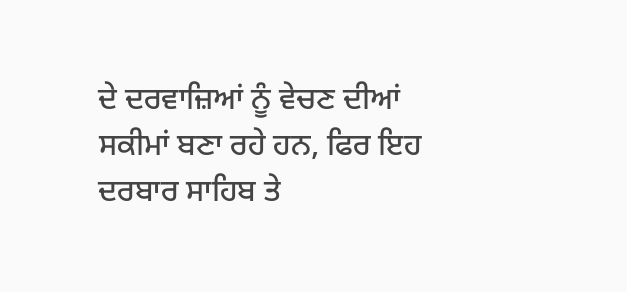ਦੇ ਦਰਵਾਜ਼ਿਆਂ ਨੂੰ ਵੇਚਣ ਦੀਆਂ ਸਕੀਮਾਂ ਬਣਾ ਰਹੇ ਹਨ, ਫਿਰ ਇਹ ਦਰਬਾਰ ਸਾਹਿਬ ਤੇ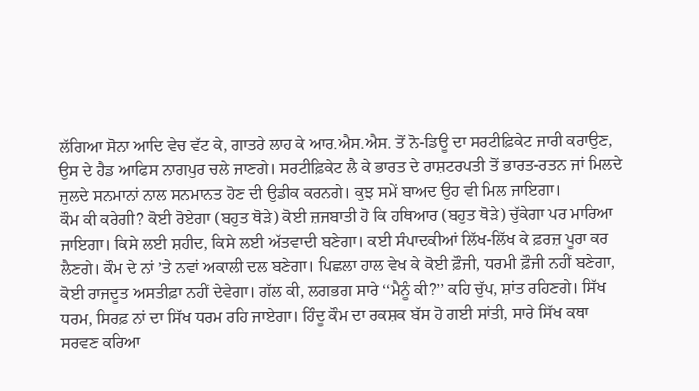ਲੱਗਿਆ ਸੋਨਾ ਆਦਿ ਵੇਚ ਵੱਟ ਕੇ, ਗਾਤਰੇ ਲਾਹ ਕੇ ਆਰ.ਐਸ.ਐਸ. ਤੋਂ ਨੋ-ਡਿਊ ਦਾ ਸਰਟੀਫ਼ਿਕੇਟ ਜਾਰੀ ਕਰਾਉਣ, ਉਸ ਦੇ ਹੈਡ ਆਫਿਸ ਨਾਗਪੁਰ ਚਲੇ ਜਾਣਗੇ। ਸਰਟੀਫ਼ਿਕੇਟ ਲੈ ਕੇ ਭਾਰਤ ਦੇ ਰਾਸ਼ਟਰਪਤੀ ਤੋਂ ਭਾਰਤ-ਰਤਨ ਜਾਂ ਮਿਲਦੇ ਜੁਲਦੇ ਸਨਮਾਨਾਂ ਨਾਲ ਸਨਮਾਨਤ ਹੋਣ ਦੀ ਉਡੀਕ ਕਰਨਗੇ। ਕੁਝ ਸਮੇਂ ਬਾਅਦ ਉਹ ਵੀ ਮਿਲ ਜਾਇਗਾ।
ਕੌਮ ਕੀ ਕਰੇਗੀ? ਕੋਈ ਰੋਏਗਾ (ਬਹੁਤ ਥੋੜੇ) ਕੋਈ ਜ਼ਜਬਾਤੀ ਹੋ ਕਿ ਹਥਿਆਰ (ਬਹੁਤ ਥੋੜੇ) ਚੁੱਕੇਗਾ ਪਰ ਮਾਰਿਆ ਜਾਇਗਾ। ਕਿਸੇ ਲਈ ਸ਼ਹੀਦ, ਕਿਸੇ ਲਈ ਅੱਤਵਾਦੀ ਬਣੇਗਾ। ਕਈ ਸੰਪਾਦਕੀਆਂ ਲਿੱਖ-ਲਿੱਖ ਕੇ ਫ਼ਰਜ਼ ਪੂਰਾ ਕਰ ਲੈਣਗੇ। ਕੌਮ ਦੇ ਨਾਂ ’ਤੇ ਨਵਾਂ ਅਕਾਲੀ ਦਲ ਬਣੇਗਾ। ਪਿਛਲਾ ਹਾਲ ਵੇਖ ਕੇ ਕੋਈ ਫ਼ੌਜੀ, ਧਰਮੀ ਫ਼ੌਜੀ ਨਹੀਂ ਬਣੇਗਾ, ਕੋਈ ਰਾਜਦੂਤ ਅਸਤੀਫ਼ਾ ਨਹੀਂ ਦੇਵੇਗਾ। ਗੱਲ ਕੀ, ਲਗਭਗ ਸਾਰੇ ‘‘ਮੈਨੂੰ ਕੀ?’’ ਕਹਿ ਚੁੱਪ, ਸ਼ਾਂਤ ਰਹਿਣਗੇ। ਸਿੱਖ ਧਰਮ, ਸਿਰਫ਼ ਨਾਂ ਦਾ ਸਿੱਖ ਧਰਮ ਰਹਿ ਜਾਏਗਾ। ਹਿੰਦੂ ਕੌਮ ਦਾ ਰਕਸ਼ਕ ਬੱਸ ਹੋ ਗਈ ਸਾਂਤੀ, ਸਾਰੇ ਸਿੱਖ ਕਥਾ ਸਰਵਣ ਕਰਿਆ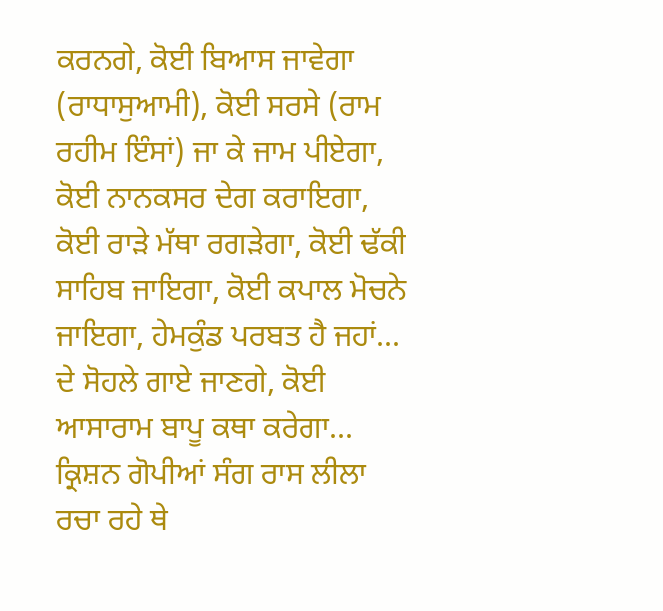ਕਰਨਗੇ, ਕੋਈ ਬਿਆਸ ਜਾਵੇਗਾ (ਰਾਧਾਸੁਆਮੀ), ਕੋਈ ਸਰਸੇ (ਰਾਮ ਰਹੀਮ ਇੰਸਾਂ) ਜਾ ਕੇ ਜਾਮ ਪੀਏਗਾ, ਕੋਈ ਨਾਨਕਸਰ ਦੇਗ ਕਰਾਇਗਾ, ਕੋਈ ਰਾੜੇ ਮੱਥਾ ਰਗੜੇਗਾ, ਕੋਈ ਢੱਕੀ ਸਾਹਿਬ ਜਾਇਗਾ, ਕੋਈ ਕਪਾਲ ਮੋਚਨੇ ਜਾਇਗਾ, ਹੇਮਕੁੰਡ ਪਰਬਤ ਹੈ ਜਹਾਂ... ਦੇ ਸੋਹਲੇ ਗਾਏ ਜਾਣਗੇ, ਕੋਈ ਆਸਾਰਾਮ ਬਾਪੂ ਕਥਾ ਕਰੇਗਾ... ਕ੍ਰਿਸ਼ਨ ਗੋਪੀਆਂ ਸੰਗ ਰਾਸ ਲੀਲਾ ਰਚਾ ਰਹੇ ਥੇ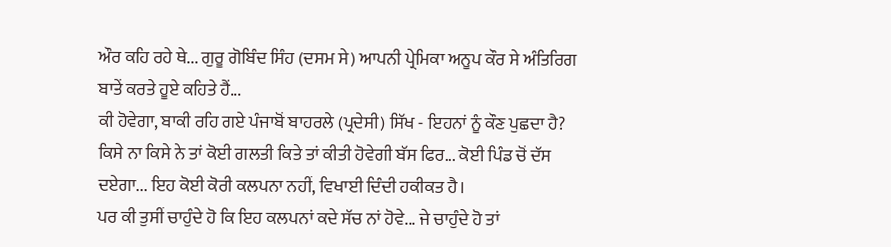ਔਰ ਕਹਿ ਰਹੇ ਥੇ... ਗੁਰੂ ਗੋਬਿੰਦ ਸਿੰਹ (ਦਸਮ ਸੇ) ਆਪਨੀ ਪ੍ਰੇਮਿਕਾ ਅਨੂਪ ਕੌਰ ਸੇ ਅੰਤਿਰਿਗ ਬਾਤੇਂ ਕਰਤੇ ਹੂਏ ਕਹਿਤੇ ਹੈਂ...
ਕੀ ਹੋਵੇਗਾ, ਬਾਕੀ ਰਹਿ ਗਏ ਪੰਜਾਬੋਂ ਬਾਹਰਲੇ (ਪ੍ਰਦੇਸੀ) ਸਿੱਖ - ਇਹਨਾਂ ਨੂੰ ਕੌਣ ਪੁਛਦਾ ਹੈ? ਕਿਸੇ ਨਾ ਕਿਸੇ ਨੇ ਤਾਂ ਕੋਈ ਗਲਤੀ ਕਿਤੇ ਤਾਂ ਕੀਤੀ ਹੋਵੇਗੀ ਬੱਸ ਫਿਰ... ਕੋਈ ਪਿੰਡ ਚੋਂ ਦੱਸ ਦਏਗਾ... ਇਹ ਕੋਈ ਕੋਰੀ ਕਲਪਨਾ ਨਹੀਂ, ਵਿਖਾਈ ਦਿੰਦੀ ਹਕੀਕਤ ਹੈ।
ਪਰ ਕੀ ਤੁਸੀਂ ਚਾਹੁੰਦੇ ਹੋ ਕਿ ਇਹ ਕਲਪਨਾਂ ਕਦੇ ਸੱਚ ਨਾਂ ਹੋਵੇ... ਜੇ ਚਾਹੁੰਦੇ ਹੋ ਤਾਂ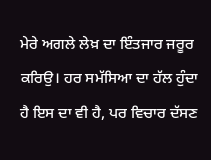ਮੇਰੇ ਅਗਲੇ ਲੇਖ਼ ਦਾ ਇੰਤਜਾਰ ਜਰੂਰ ਕਰਿਉ। ਹਰ ਸਮੱਸਿਆ ਦਾ ਹੱਲ ਹੁੰਦਾ ਹੈ ਇਸ ਦਾ ਵੀ ਹੈ, ਪਰ ਵਿਚਾਰ ਦੱਸਣ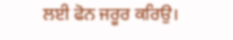ਲਈ ਫੋਨ ਜਰੂਰ ਕਰਿਉ।